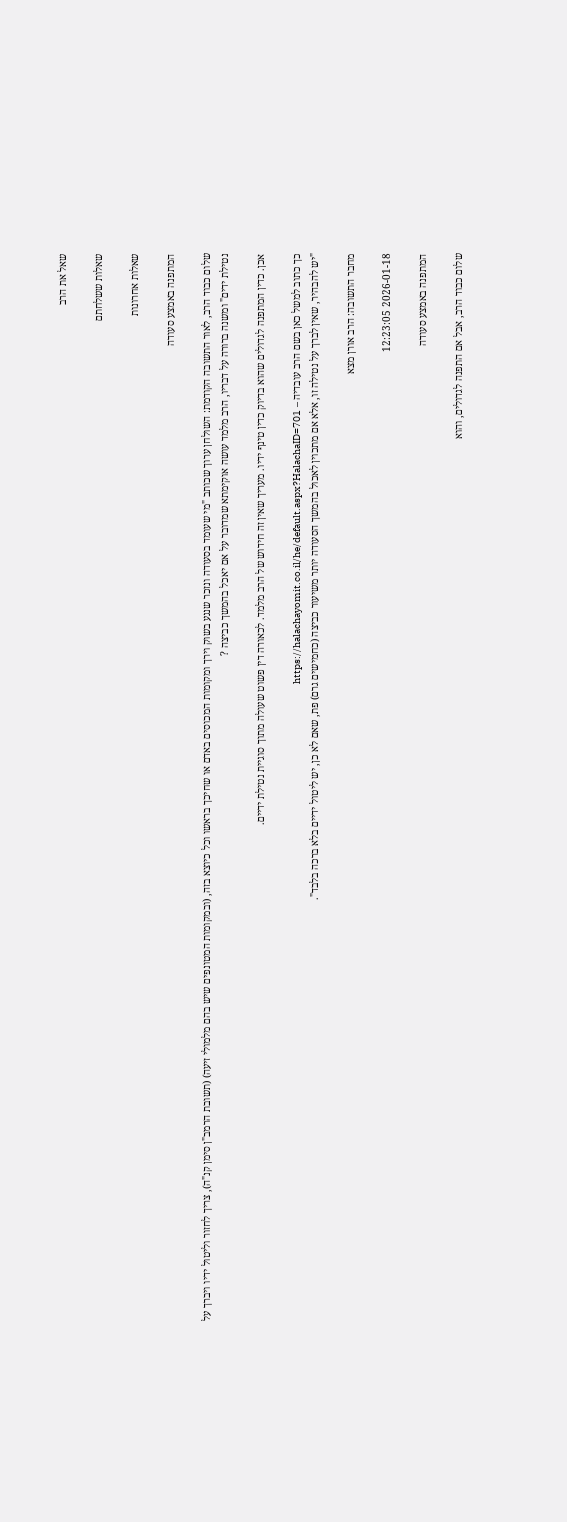שאל את הרב

שאלות ששלחתם

שאלות אחרונות

המתפנה באמצע סעודה

שלום כבוד הרב, לאור התשובה הקודמת: השולחן ערוך שכותב "מי שעומד בסעודה ונזכר שנגע בשוק וירך ומקומות המכוסים באדם או שחיכך בראשו וכל כיוצא בזה, (ובמקומות המטונפים שיש בהם מלמולי זיעה) (תשובת הרמב"ן סימן קנ"ה), צריך לחזור וליטול ידיו ויברך על נטילת ידים" ומשנה ברורה על דבריו, הרב מלמד עושה אוקימתא שמדובר על אם יאכל בהמשך כביצה ?

אכן. כדין המתפנה לגדולים שהוא בדיוק כדין טינף ידיו. מעריך שאין זה חידוש של הרב מלמד. לכאורה דין פשוט שעולה מתוך סוגיית נטילת ידיים.

כך כתוב למשל כאן בשם הרב עובדיה – https://halachayomit.co.il/he/default.aspx?HalachaID=701
"יש להבהיר, שאין לברך על נטילה זו, אלא אם מתכוין לאכול בהמשך הסעודה יותר משיעור כביצה (כחמישים גרם) פת, שאם לא כן, יש ליטול ידיים בלא ברכה בלבד".

מחבר התשובה: הרב אורן מצא

2026-01-18 12:23:05

המתפנה באמצע סעודה

שלום כבוד הרב, אבל אם התפנה לגדולים, והוא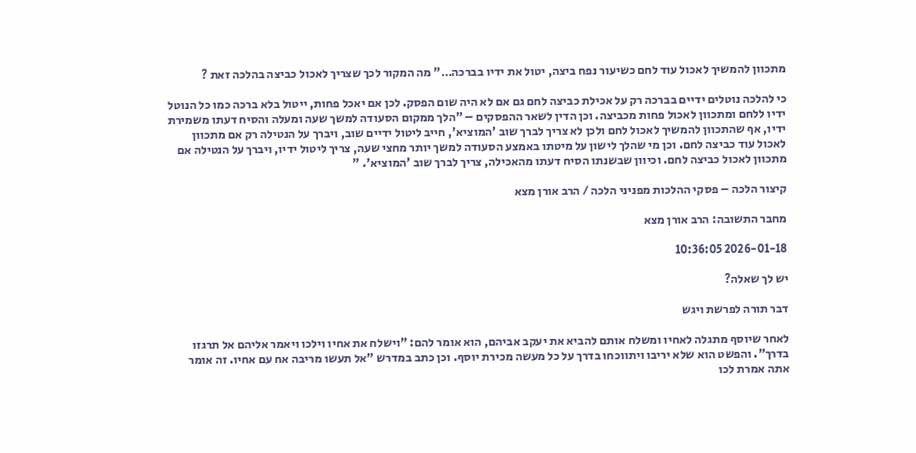מתכוון להמשיך לאכול עוד לחם כשיעור נפח ביצה, יטול את ידיו בברכה…" מה המקור לכך שצריך לאכול כביצה בהלכה זאת ?

כי להלכה נוטלים ידיים בברכה רק על אכילת כביצה לחם גם אם לא היה שום הפסק. לכן אם יאכל פחות, ייטול בלא ברכה כמו כל הנוטל ידיו ללחם ומתכוון לאכול פחות מכביצה. וכן הדין לשאר ההפסקים – "הלך ממקום הסעודה למשך שעה ומעלה והסיח דעתו משמירת ידיו, אף שהתכוון להמשיך לאכול לחם ולכן לא צריך לברך שוב 'המוציא', חייב ליטול ידיים שוב, ויברך על הנטילה רק אם מתכוון לאכול עוד כביצה לחם. וכן מי שהלך לישון על מיטתו באמצע הסעודה למשך יותר מחצי שעה, צריך ליטול ידיו, ויברך על הנטילה אם מתכוון לאכול כביצה לחם. וכיוון שבשנתו הסיח דעתו מהאכילה, צריך לברך שוב 'המוציא'. "

קיצור הלכה – פסקי ההלכות מפניני הלכה / הרב אורן מצא

מחבר התשובה: הרב אורן מצא

2026-01-18 10:36:05

יש לך שאלה?

דבר תורה לפרשת ויגש

לאחר שיוסף מתגלה לאחיו ומשלח אותם להביא את יעקב אביהם, הוא אומר להם: "וישלח את אחיו וילכו ויאמר אליהם אל תרגזו בדרך". והפשט הוא שלא יריבו ויתווכחו בדרך על כל מעשה מכירת יוסף. וכן כתב במדרש "אל תעשו מריבה אח עם אחיו. זה אומר אתה אמרת לכו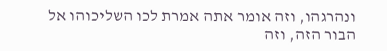ונהרגהו, וזה אומר אתה אמרת לכו השליכוהו אל הבור הזה, וזה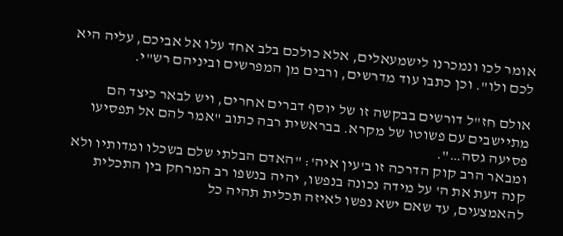אומר לכו ונמכרנו לישמעאלים, אלא כולכם בלב אחד עלו אל אביכם, עליה היא לכם ולו". וכן כתבו עוד מדרשים, ורבים מן המפרשים וביניהם רש"י.

אולם חז"ל דורשים בבקשה זו של יוסף דברים אחרים, ויש לבאר כיצד הם מתיישבים עם פשוטו של מקרא. בבראשית רבה כתוב "אמר להם אל תפסיעו פסיעה גסה…".
ומבאר הרב קוק הדרכה זו ב'עין איה': "האדם הבלתי שלם בשכלו ומדותיו ולא קנה דעת את ה' על מידה נכונה בנפשו, יהיה בנשפו רב המרחק בין התכלית להאמצעים, עד שאם ישא נפשו לאיזה תכלית תהיה כל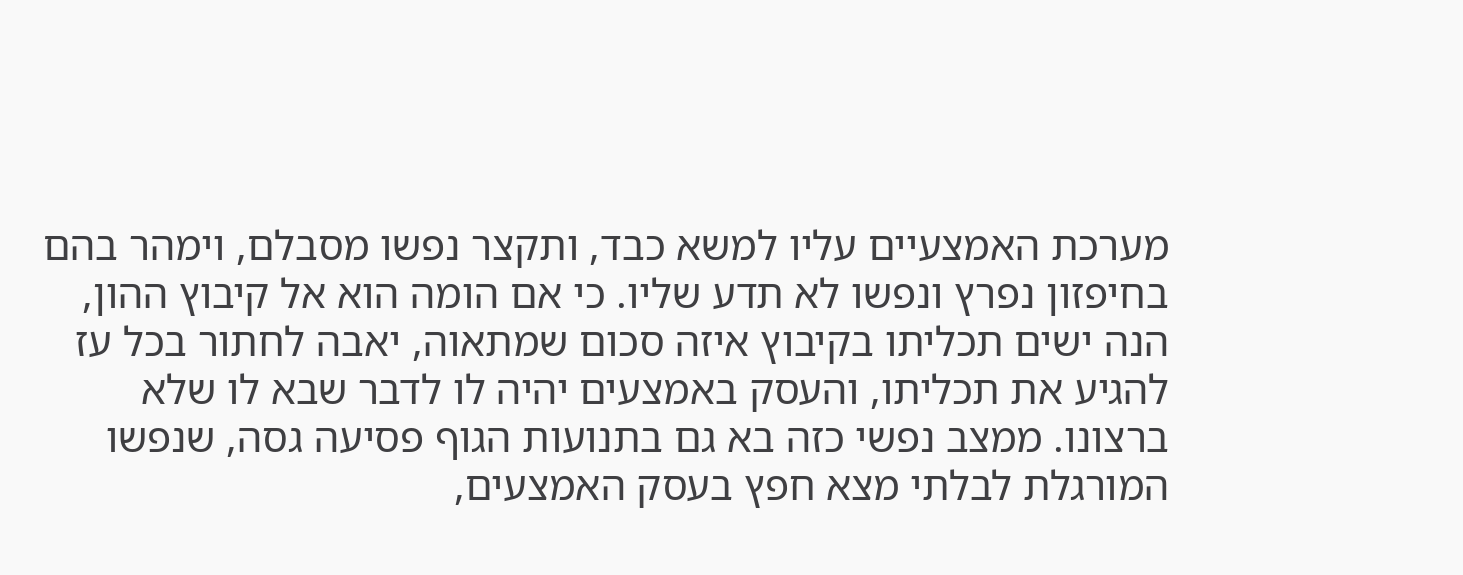מערכת האמצעיים עליו למשא כבד, ותקצר נפשו מסבלם, וימהר בהם בחיפזון נפרץ ונפשו לא תדע שליו. כי אם הומה הוא אל קיבוץ ההון, הנה ישים תכליתו בקיבוץ איזה סכום שמתאוה, יאבה לחתור בכל עז להגיע את תכליתו, והעסק באמצעים יהיה לו לדבר שבא לו שלא ברצונו. ממצב נפשי כזה בא גם בתנועות הגוף פסיעה גסה, שנפשו המורגלת לבלתי מצא חפץ בעסק האמצעים,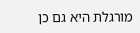מורגלת היא גם כן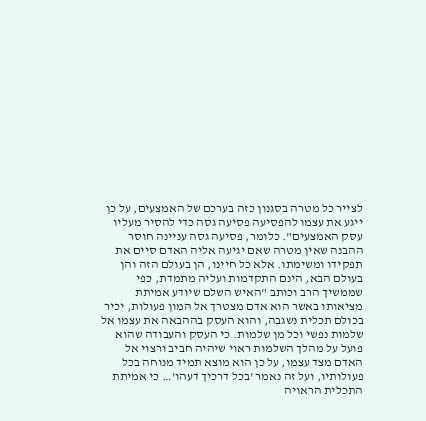לצייר כל מטרה בסגנון כזה בערכם של האמצעים, על כן ייגע את עצמו להפסיעה פסיעה גסה כדי להסיר מעליו עסק האמצעים". כלומר, פסיעה גסה עניינה חוסר ההבנה שאין מטרה שאם יגיעה אליה האדם סיים את תפקידו ומשימתו. אלא כל חיינו, הן בעולם הזה והן בעולם הבא, הינם התקדמות ועליה מתמדת, כפי שממשיך הרב וכותב "האיש השלם שיודע אמיתת מציאותו באשר הוא אדם מצטרך אל המון פעולות, יכיר בכולם תכלית נשגבה, והוא העסק בההבאה את עצמו אל שלמות נפשי וכל מן שלמות. כי העסק והעבודה שהוא פועל על מהלך השלמות ראוי שיהיה חביב ורצוי אל האדם מצד עצמו, על כן הוא מוצא תמיד מנוחה בכל פעולותיו, ועל זה נאמר 'בכל דרכיך דעהו'… כי אמיתת התכלית הראויה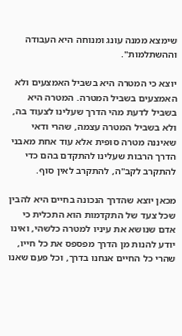שימצא ממנה עונג ומנוחה היא העבודה וההשתלמות".

יוצא כי המטרה היא בשביל האמצעים ולא האמצעים בשביל המטרה. המטרה היא בשביל לדעת מהי הדרך שעלינו לצעוד בה, ולא בשביל המטרה עצמה, שהרי ודאי שאיננה מטרה סופית אלא עוד אחת מאבני הדרך הרבות שעלינו להתקדם בהם כדי להתקרב לקב"ה, להתקרב לאין סוף.

מכאן יוצא שהדרך הנכונה בחיים היא להבין שכל צעד של התקדמות הוא התכלית כי אדם שנושא את עיניו למטרה כלשהי, ואינו יודע להנות מן הדרך מפספס את כל חייו, שהרי כל החיים אנחנו בדרך, וכל פעם שאנו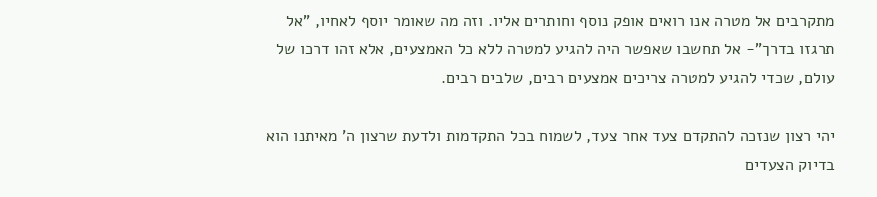מתקרבים אל מטרה אנו רואים אופק נוסף וחותרים אליו. וזה מה שאומר יוסף לאחיו, "אל תרגזו בדרך"- אל תחשבו שאפשר היה להגיע למטרה ללא כל האמצעים, אלא זהו דרכו של עולם, שכדי להגיע למטרה צריכים אמצעים רבים, שלבים רבים.

יהי רצון שנזכה להתקדם צעד אחר צעד, לשמוח בכל התקדמות ולדעת שרצון ה' מאיתנו הוא בדיוק הצעדים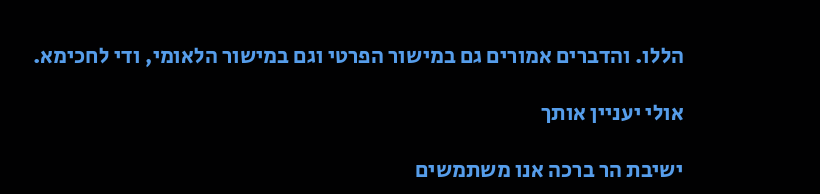הללו. והדברים אמורים גם במישור הפרטי וגם במישור הלאומי, ודי לחכימא.

אולי יעניין אותך

ישיבת הר ברכה אנו משתמשים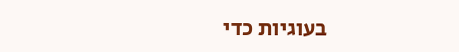בעוגיות כדי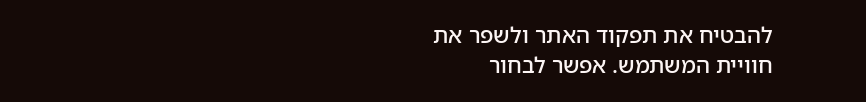להבטיח את תפקוד האתר ולשפר את חוויית המשתמש. אפשר לבחור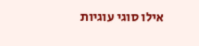אילו סוגי עוגיות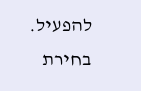להפעיל.
בחירת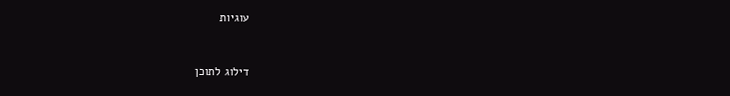עוגיות


דילוג לתוכן